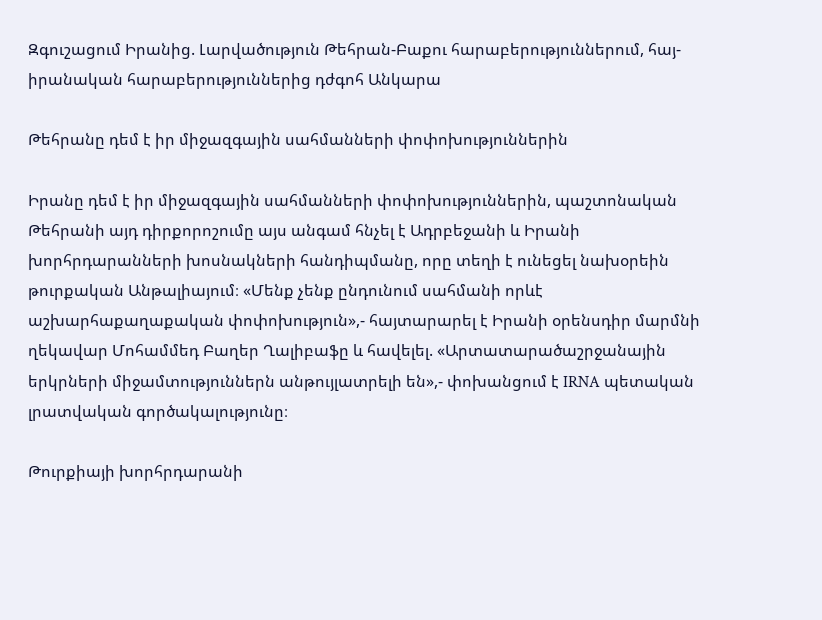Զգուշացում Իրանից. Լարվածություն Թեհրան-Բաքու հարաբերություններում, հայ-իրանական հարաբերություններից դժգոհ Անկարա

Թեհրանը դեմ է իր միջազգային սահմանների փոփոխություններին

Իրանը դեմ է իր միջազգային սահմանների փոփոխություններին, պաշտոնական Թեհրանի այդ դիրքորոշումը այս անգամ հնչել է Ադրբեջանի և Իրանի խորհրդարանների խոսնակների հանդիպմանը, որը տեղի է ունեցել նախօրեին թուրքական Անթալիայում։ «Մենք չենք ընդունում սահմանի որևէ աշխարհաքաղաքական փոփոխություն»,- հայտարարել է Իրանի օրենսդիր մարմնի ղեկավար Մոհամմեդ Բաղեր Ղալիբաֆը և հավելել. «Արտատարածաշրջանային երկրների միջամտություններն անթույլատրելի են»,- փոխանցում է IRNA պետական լրատվական գործակալությունը։

Թուրքիայի խորհրդարանի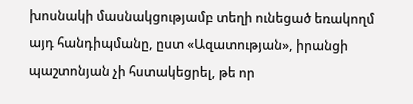խոսնակի մասնակցությամբ տեղի ունեցած եռակողմ այդ հանդիպմանը, ըստ «Ազատության», իրանցի պաշտոնյան չի հստակեցրել, թե որ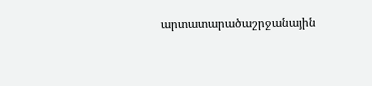արտատարածաշրջանային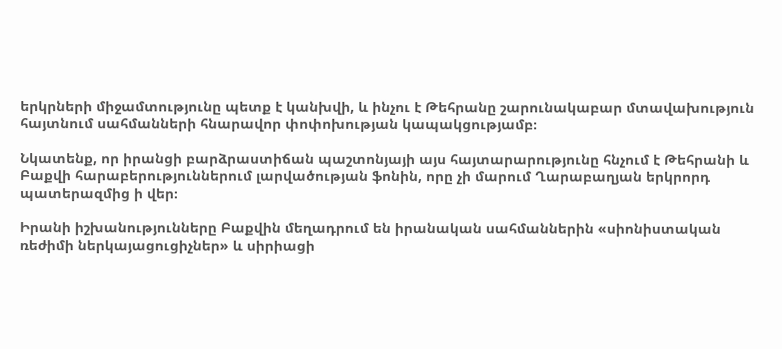երկրների միջամտությունը պետք է կանխվի, և ինչու է Թեհրանը շարունակաբար մտավախություն հայտնում սահմանների հնարավոր փոփոխության կապակցությամբ։

Նկատենք, որ իրանցի բարձրաստիճան պաշտոնյայի այս հայտարարությունը հնչում է Թեհրանի և Բաքվի հարաբերություններում լարվածության ֆոնին, որը չի մարում Ղարաբաղյան երկրորդ պատերազմից ի վեր։

Իրանի իշխանությունները Բաքվին մեղադրում են իրանական սահմաններին «սիոնիստական ռեժիմի ներկայացուցիչներ» և սիրիացի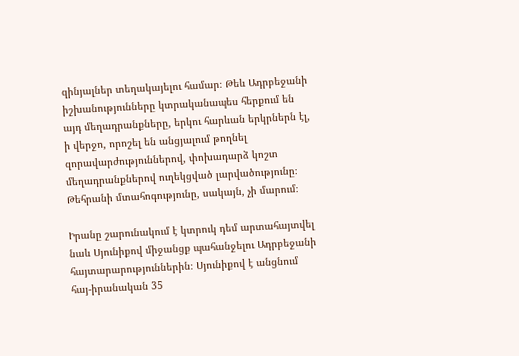զինյալներ տեղակայելու համար։ Թեև Ադրբեջանի իշխանությունները կտրականապես հերքում են այդ մեղադրանքները, երկու հարևան երկրներն էլ, ի վերջո, որոշել են անցյալում թողնել զորավարժություններով, փոխադարձ կոշտ մեղադրանքներով ուղեկցված լարվածությունը։ Թեհրանի մտահոգությունը, սակայն, չի մարում։

Իրանը շարունակում է կտրուկ դեմ արտահայտվել նաև Սյունիքով միջանցք պահանջելու Ադրբեջանի հայտարարություններին։ Սյունիքով է անցնում հայ-իրանական 35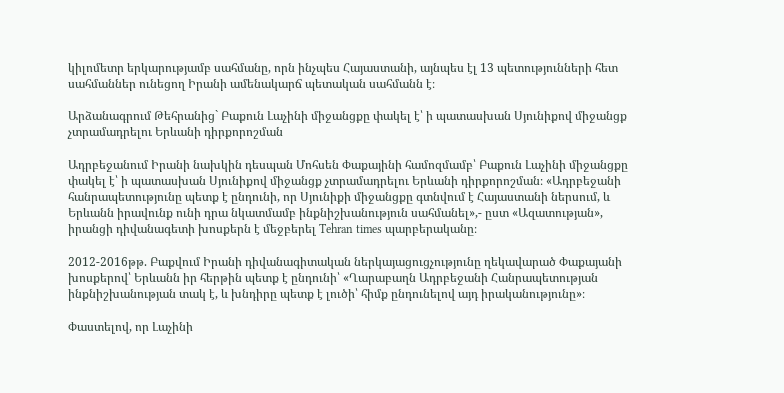կիլոմետր երկարությամբ սահմանը, որն ինչպես Հայաստանի, այնպես էլ 13 պետությունների հետ սահմաններ ունեցող Իրանի ամենակարճ պետական սահմանն է։

Արձանագրում Թեհրանից` Բաքուն Լաչինի միջանցքը փակել է՝ ի պատասխան Սյունիքով միջանցք չտրամադրելու Երևանի դիրքորոշման

Ադրբեջանում Իրանի նախկին դեսպան Մոհսեն Փաքայինի համոզմամբ՝ Բաքուն Լաչինի միջանցքը փակել է՝ ի պատասխան Սյունիքով միջանցք չտրամադրելու Երևանի դիրքորոշման։ «Ադրբեջանի հանրապետությունը պետք է ընդունի, որ Սյունիքի միջանցքը գտնվում է Հայաստանի ներսում, և Երևանն իրավունք ունի դրա նկատմամբ ինքնիշխանություն սահմանել»,- ըստ «Ազատության», իրանցի դիվանագետի խոսքերն է մեջբերել Tehran times պարբերականը։

2012-2016թթ. Բաքվում Իրանի դիվանագիտական ներկայացուցչությունը ղեկավարած Փաքայանի խոսքերով՝ Երևանն իր հերթին պետք է ընդունի՝ «Ղարաբաղն Ադրբեջանի Հանրապետության ինքնիշխանության տակ է, և խնդիրը պետք է լուծի՝ հիմք ընդունելով այդ իրականությունը»։

Փաստելով, որ Լաչինի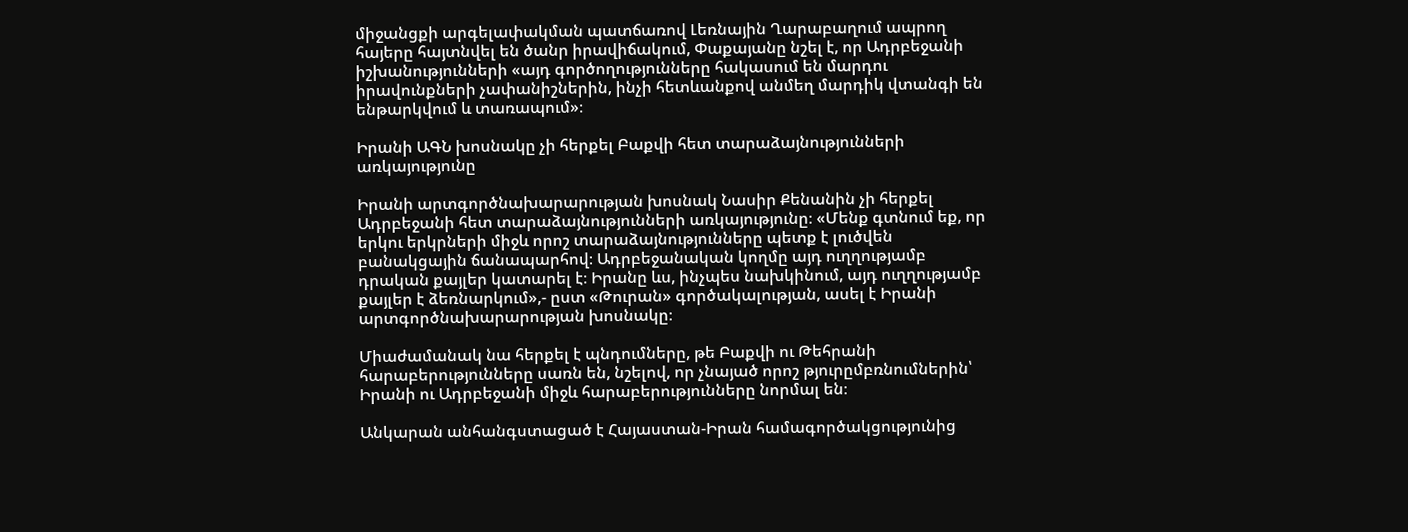միջանցքի արգելափակման պատճառով Լեռնային Ղարաբաղում ապրող հայերը հայտնվել են ծանր իրավիճակում, Փաքայանը նշել է, որ Ադրբեջանի իշխանությունների «այդ գործողությունները հակասում են մարդու իրավունքների չափանիշներին, ինչի հետևանքով անմեղ մարդիկ վտանգի են ենթարկվում և տառապում»։

Իրանի ԱԳՆ խոսնակը չի հերքել Բաքվի հետ տարաձայնությունների առկայությունը

Իրանի արտգործնախարարության խոսնակ Նասիր Քենանին չի հերքել Ադրբեջանի հետ տարաձայնությունների առկայությունը։ «Մենք գտնում եք, որ երկու երկրների միջև որոշ տարաձայնությունները պետք է լուծվեն բանակցային ճանապարհով։ Ադրբեջանական կողմը այդ ուղղությամբ դրական քայլեր կատարել է։ Իրանը ևս, ինչպես նախկինում, այդ ուղղությամբ քայլեր է ձեռնարկում»,- ըստ «Թուրան» գործակալության, ասել է Իրանի արտգործնախարարության խոսնակը։

Միաժամանակ նա հերքել է պնդումները, թե Բաքվի ու Թեհրանի հարաբերությունները սառն են, նշելով, որ չնայած որոշ թյուրըմբռնումներին՝ Իրանի ու Ադրբեջանի միջև հարաբերությունները նորմալ են։

Անկարան անհանգստացած է Հայաստան-Իրան համագործակցությունից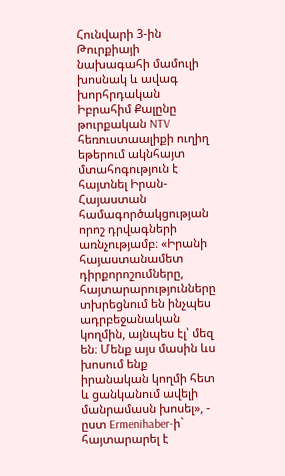Հունվարի 3-ին Թուրքիայի նախագահի մամուլի խոսնակ և ավագ խորհրդական Իբրահիմ Քալընը թուրքական NTV հեռուստաալիքի ուղիղ եթերում ակնհայտ մտահոգություն է հայտնել Իրան-Հայաստան համագործակցության որոշ դրվագների առնչությամբ։ «Իրանի հայաստանամետ դիրքորոշումները, հայտարարությունները տխրեցնում են ինչպես ադրբեջանական կողմին, այնպես էլ՝ մեզ են։ Մենք այս մասին ևս խոսում ենք իրանական կողմի հետ և ցանկանում ավելի մանրամասն խոսել», - ըստ Ermenihaber-ի` հայտարարել է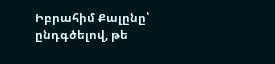Իբրահիմ Քալընը՝ ընդգծելով, թե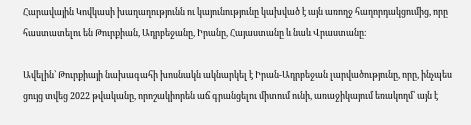Հարավային Կովկասի խաղաղությունն ու կայունությունը կախված է այն առողջ հաղորդակցումից, որը հաստատելու են Թուրքիան, Ադրբեջանը, Իրանը, Հայաստանը և նաև Վրաստանը։

Ավելին՝ Թուրքիայի նախագահի խոսնակն ակնարկել է Իրան-Ադրբեջան լարվածությունը, որը, ինչպես ցույց տվեց 2022 թվականը, որոշակիորեն աճ գրանցելու միտում ունի, առաջիկայում եռակողմ՝ այն է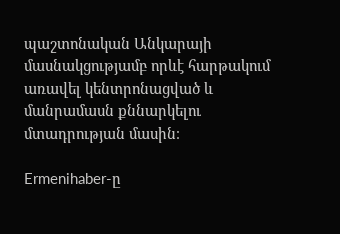պաշտոնական Անկարայի մասնակցությամբ որևէ հարթակում առավել կենտրոնացված և մանրամասն քննարկելու մտադրության մասին։

Ermenihaber-ը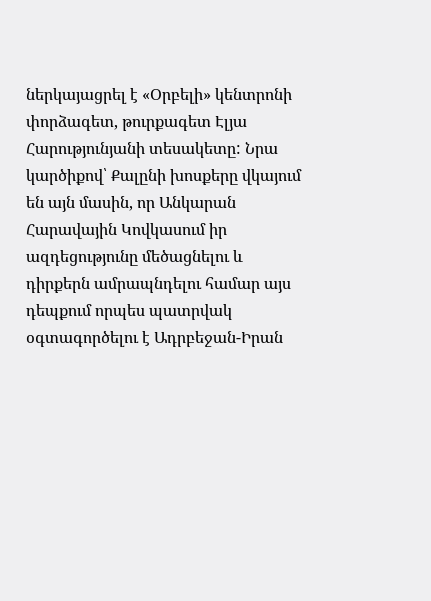ներկայացրել է «Օրբելի» կենտրոնի փորձագետ, թուրքագետ Էլյա Հարությունյանի տեսակետը: Նրա կարծիքով՝ Քալընի խոսքերը վկայում են այն մասին, որ Անկարան Հարավային Կովկասում իր ազդեցությունը մեծացնելու և դիրքերն ամրապնդելու համար այս դեպքում որպես պատրվակ օգտագործելու է Ադրբեջան-Իրան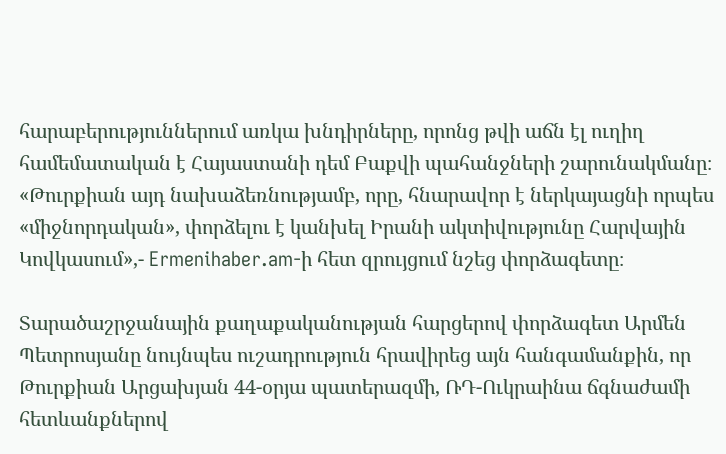հարաբերություններում առկա խնդիրները, որոնց թվի աճն էլ ուղիղ համեմատական է Հայաստանի դեմ Բաքվի պահանջների շարունակմանը։ «Թուրքիան այդ նախաձեռնությամբ, որը, հնարավոր է ներկայացնի որպես «միջնորդական», փորձելու է կանխել Իրանի ակտիվությունը Հարվային Կովկասում»,- Ermenihaber.am-ի հետ զրույցում նշեց փորձագետը։

Տարածաշրջանային քաղաքականության հարցերով փորձագետ Արմեն Պետրոսյանը նույնպես ուշադրություն հրավիրեց այն հանգամանքին, որ Թուրքիան Արցախյան 44-օրյա պատերազմի, ՌԴ-Ուկրաինա ճգնաժամի հետևանքներով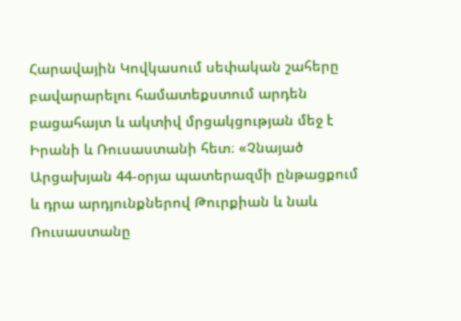Հարավային Կովկասում սեփական շահերը բավարարելու համատեքստում արդեն բացահայտ և ակտիվ մրցակցության մեջ է Իրանի և Ռուսաստանի հետ։ «Չնայած Արցախյան 44-օրյա պատերազմի ընթացքում և դրա արդյունքներով Թուրքիան և նաև Ռուսաստանը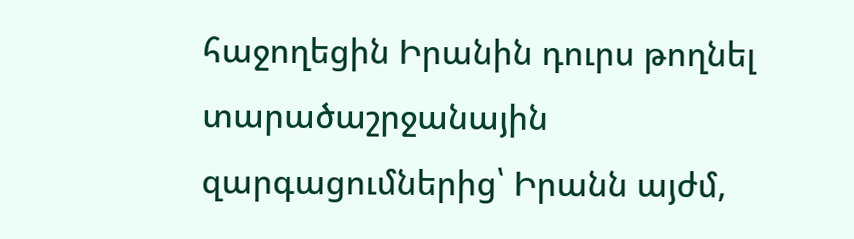հաջողեցին Իրանին դուրս թողնել տարածաշրջանային զարգացումներից՝ Իրանն այժմ,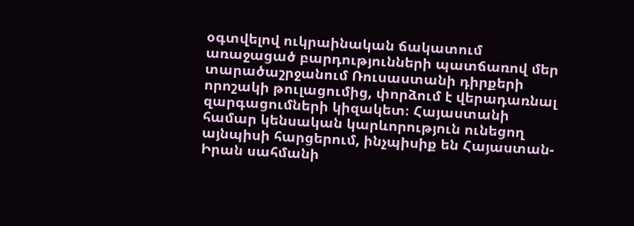օգտվելով ուկրաինական ճակատում առաջացած բարդությունների պատճառով մեր տարածաշրջանում Ռուսաստանի դիրքերի որոշակի թուլացումից, փորձում է վերադառնալ զարգացումների կիզակետ։ Հայաստանի համար կենսական կարևորություն ունեցող այնպիսի հարցերում, ինչպիսիք են Հայաստան-Իրան սահմանի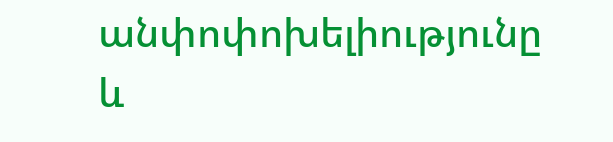անփոփոխելիությունը և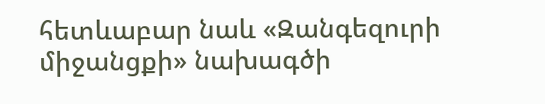հետևաբար նաև «Զանգեզուրի միջանցքի» նախագծի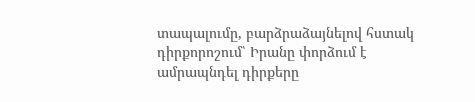տապալումը, բարձրաձայնելով հստակ դիրքորոշում՝ Իրանը փորձում է ամրապնդել դիրքերը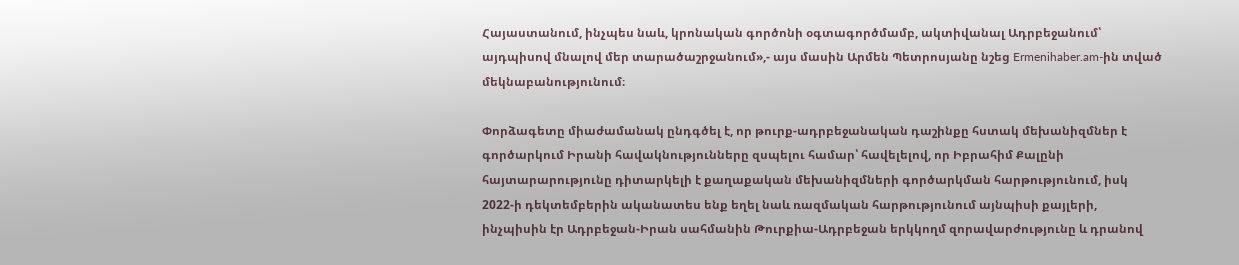Հայաստանում, ինչպես նաև, կրոնական գործոնի օգտագործմամբ, ակտիվանալ Ադրբեջանում՝ այդպիսով մնալով մեր տարածաշրջանում»,- այս մասին Արմեն Պետրոսյանը նշեց Ermenihaber.am-ին տված մեկնաբանությունում։

Փորձագետը միաժամանակ ընդգծել է, որ թուրք-ադրբեջանական դաշինքը հստակ մեխանիզմներ է գործարկում Իրանի հավակնությունները զսպելու համար՝ հավելելով, որ Իբրահիմ Քալընի հայտարարությունը դիտարկելի է քաղաքական մեխանիզմների գործարկման հարթությունում, իսկ 2022-ի դեկտեմբերին ականատես ենք եղել նաև ռազմական հարթությունում այնպիսի քայլերի, ինչպիսին էր Ադրբեջան-Իրան սահմանին Թուրքիա-Ադրբեջան երկկողմ զորավարժությունը և դրանով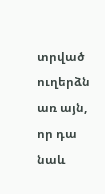տրված ուղերձն առ այն, որ դա նաև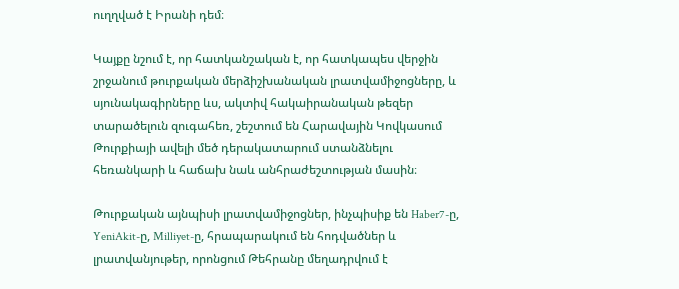ուղղված է Իրանի դեմ։

Կայքը նշում է, որ հատկանշական է, որ հատկապես վերջին շրջանում թուրքական մերձիշխանական լրատվամիջոցները, և սյունակագիրները ևս, ակտիվ հակաիրանական թեզեր տարածելուն զուգահեռ, շեշտում են Հարավային Կովկասում Թուրքիայի ավելի մեծ դերակատարում ստանձնելու հեռանկարի և հաճախ նաև անհրաժեշտության մասին։

Թուրքական այնպիսի լրատվամիջոցներ, ինչպիսիք են Haber7-ը, YeniAkit-ը, Milliyet-ը, հրապարակում են հոդվածներ և լրատվանյութեր, որոնցում Թեհրանը մեղադրվում է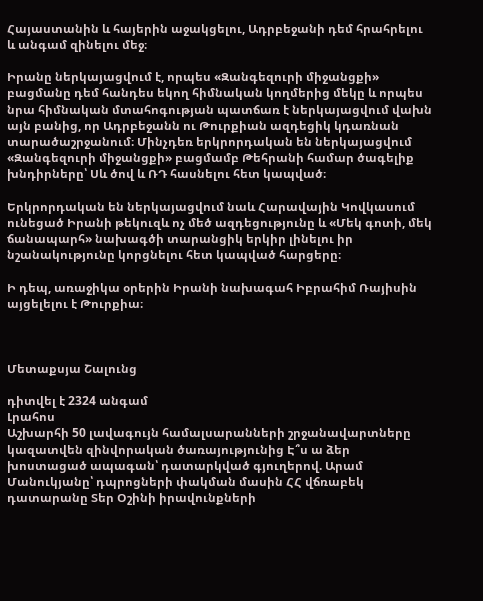Հայաստանին և հայերին աջակցելու, Ադրբեջանի դեմ հրահրելու և անգամ զինելու մեջ։

Իրանը ներկայացվում է, որպես «Զանգեզուրի միջանցքի» բացմանը դեմ հանդես եկող հիմնական կողմերից մեկը և որպես նրա հիմնական մտահոգության պատճառ է ներկայացվում վախն այն բանից, որ Ադրբեջանն ու Թուրքիան ազդեցիկ կդառնան տարածաշրջանում։ Մինչդեռ երկրորդական են ներկայացվում «Զանգեզուրի միջանցքի» բացմամբ Թեհրանի համար ծագելիք խնդիրները՝ Սև ծով և ՌԴ հասնելու հետ կապված։

Երկրորդական են ներկայացվում նաև Հարավային Կովկասում ունեցած Իրանի թեկուզև ոչ մեծ ազդեցությունը և «Մեկ գոտի, մեկ ճանապարհ» նախագծի տարանցիկ երկիր լինելու իր նշանակությունը կորցնելու հետ կապված հարցերը։

Ի դեպ, առաջիկա օրերին Իրանի նախագահ Իբրահիմ Ռայիսին այցելելու է Թուրքիա։



Մետաքսյա Շալունց

դիտվել է 2324 անգամ
Լրահոս
Աշխարհի 50 լավագույն համալսարանների շրջանավարտները կազատվեն զինվորական ծառայությունից Է՞ս ա ձեր խոստացած ապագան՝ դատարկված գյուղերով. Արամ Մանուկյանը՝ դպրոցների փակման մասին ՀՀ վճռաբեկ դատարանը Տեր Օշինի իրավունքների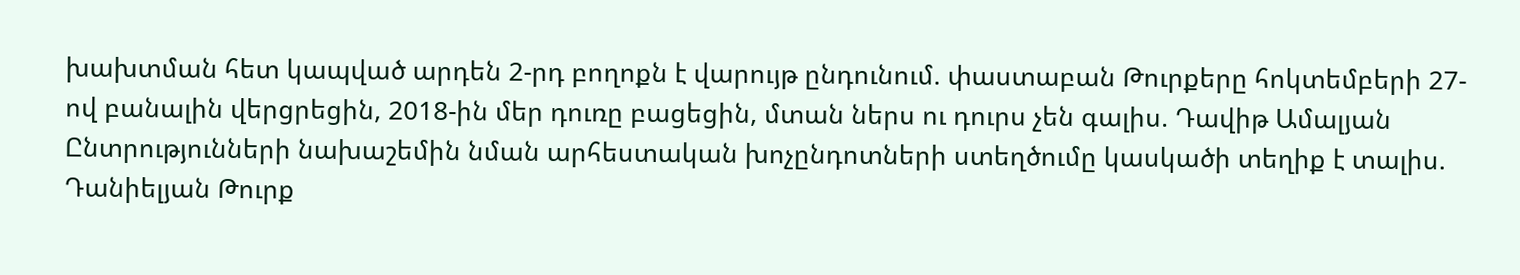խախտման հետ կապված արդեն 2-րդ բողոքն է վարույթ ընդունում. փաստաբան Թուրքերը հոկտեմբերի 27-ով բանալին վերցրեցին, 2018-ին մեր դուռը բացեցին, մտան ներս ու դուրս չեն գալիս. Դավիթ Ամալյան Ընտրությունների նախաշեմին նման արհեստական խոչընդոտների ստեղծումը կասկածի տեղիք է տալիս. Դանիելյան Թուրք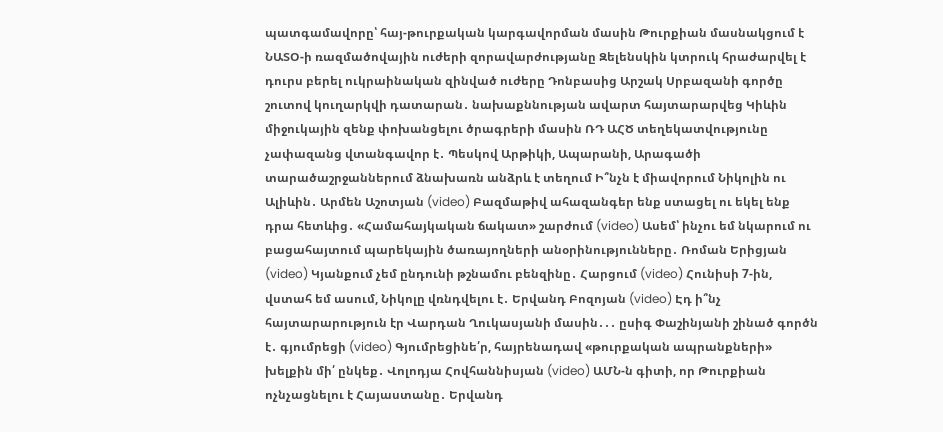պատգամավորը՝ հայ-թուրքական կարգավորման մասին Թուրքիան մասնակցում է ՆԱՏՕ-ի ռազմածովային ուժերի զորավարժությանը Զելենսկին կտրուկ հրաժարվել է դուրս բերել ուկրաինական զինված ուժերը Դոնբասից Արշակ Սրբազանի գործը շուտով կուղարկվի դատարան․ նախաքննության ավարտ հայտարարվեց Կիևին միջուկային զենք փոխանցելու ծրագրերի մասին ՌԴ ԱՀԾ տեղեկատվությունը չափազանց վտանգավոր է․ Պեսկով Արթիկի, Ապարանի, Արագածի տարածաշրջաններում ձնախառն անձրև է տեղում Ի՞նչն է միավորում Նիկոլին ու Ալիևին․ Արմեն Աշոտյան (video) Բազմաթիվ ահազանգեր ենք ստացել ու եկել ենք դրա հետևից․ «Համահայկական ճակատ» շարժում (video) Ասեմ՝ ինչու եմ նկարում ու բացահայտում պարեկային ծառայողների անօրինությունները․ Ռոման Երիցյան (video) Կյանքում չեմ ընդունի թշնամու բենզինը․ Հարցում (video) Հունիսի 7-ին, վստահ եմ ասում, Նիկոլը վռնդվելու է․ Երվանդ Բոզոյան (video) Էդ ի՞նչ հայտարարություն էր Վարդան Ղուկասյանի մասին․․․ ըսիգ Փաշինյանի շինած գործն է․ գյումրեցի (video) Գյումրեցինե՛ր, հայրենադավ «թուրքական ապրանքների» խելքին մի՛ ընկեք․ Վոլոդյա Հովհաննիսյան (video) ԱՄՆ-ն գիտի, որ Թուրքիան ոչնչացնելու է Հայաստանը․ Երվանդ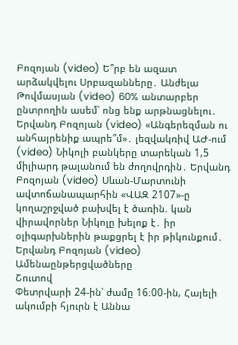Բոզոյան (video) Ե՞րբ են ազատ արձակվելու Սրբազանները․ Անժելա Թովմասյան (video) 60% անտարբեր ընտրողին ասեմ՝ ոնց ենք արթնացնելու․ Երվանդ Բոզոյան (video) «Անգերեզման ու անհայրենիք ապրե՞մ»․ լեզվակռիվ ԱԺ-ում (video) Նիկոլի բանկերը տարեկան 1,5 միլիարդ թալանում են ժողովրդին․ Երվանդ Բոզոյան (video) Սևան-Մարտունի ավտոճանապարհին «ՎԱԶ 2107»-ը կողաշրջված բախվել է ծառին. կան վիրավորներ Նիկոլը խելոք է․ իր օլիգարխներին թաքցրել է իր թիկունքում․ Երվանդ Բոզոյան (video)
Ամենաընթերցվածները
Շուտով
Փետրվարի 24-ին՝ ժամը 16։00-ին, Հայելի ակումբի հյուրն է Աննա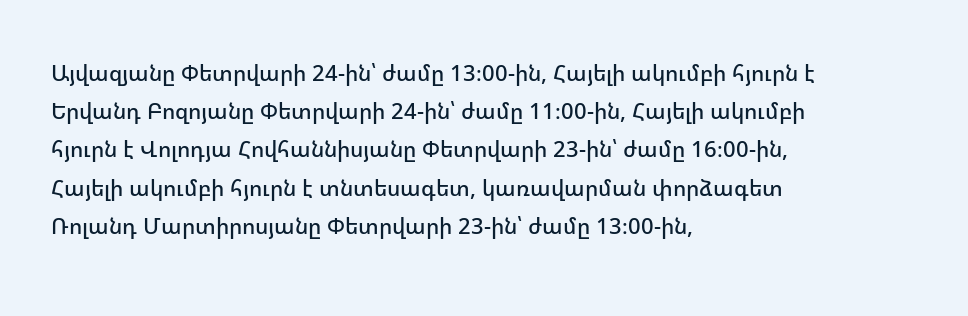Այվազյանը Փետրվարի 24-ին՝ ժամը 13։00-ին, Հայելի ակումբի հյուրն է Երվանդ Բոզոյանը Փետրվարի 24-ին՝ ժամը 11։00-ին, Հայելի ակումբի հյուրն է Վոլոդյա Հովհաննիսյանը Փետրվարի 23-ին՝ ժամը 16։00-ին, Հայելի ակումբի հյուրն է տնտեսագետ, կառավարման փորձագետ Ռոլանդ Մարտիրոսյանը Փետրվարի 23-ին՝ ժամը 13։00-ին,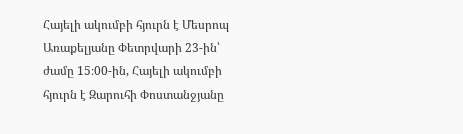Հայելի ակումբի հյուրն է Մեսրոպ Առաքելյանը Փետրվարի 23-ին՝ ժամը 15։00-ին, Հայելի ակումբի հյուրն է Զարուհի Փոստանջյանը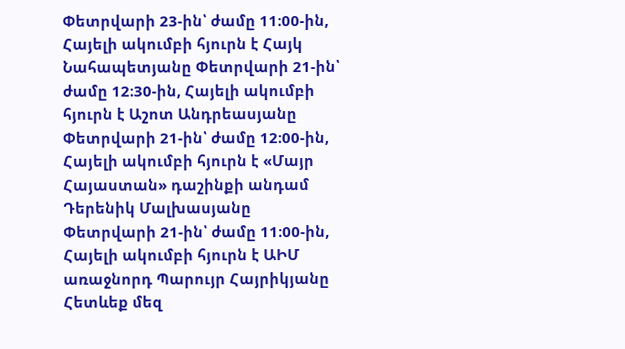Փետրվարի 23-ին՝ ժամը 11։00-ին, Հայելի ակումբի հյուրն է Հայկ Նահապետյանը Փետրվարի 21-ին՝ ժամը 12։30-ին, Հայելի ակումբի հյուրն է Աշոտ Անդրեասյանը Փետրվարի 21-ին՝ ժամը 12։00-ին, Հայելի ակումբի հյուրն է «Մայր Հայաստան» դաշինքի անդամ Դերենիկ Մալխասյանը Փետրվարի 21-ին՝ ժամը 11։00-ին, Հայելի ակումբի հյուրն է ԱԻՄ առաջնորդ Պարույր Հայրիկյանը
Հետևեք մեզ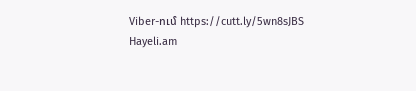Viber-ում https://cutt.ly/5wn8sJBS
Hayeli.am